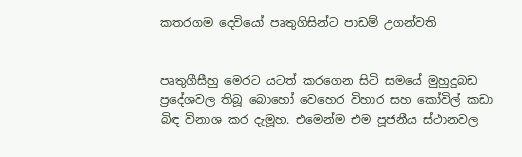කතරගම දෙවියෝ පෘතුගිසින්ට පාඩම් උගන්වති


පෘතුගීසීහු මෙරට යටත් කරගෙන සිටි සමයේ මුහුදුබඩ ප්‍රදේශවල තිබූ බොහෝ වෙහෙර විහාර සහ කෝවිල් කඩා බිඳ විනාශ කර දැමූහ. එමෙන්ම එම පූජනීය ස්‌ථානවල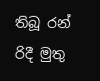තිබූ රන් රිදී මුතු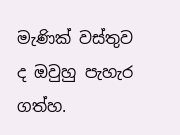මැණික්‌ වස්‌තුව ද ඔවුහු පැහැර ගත්හ.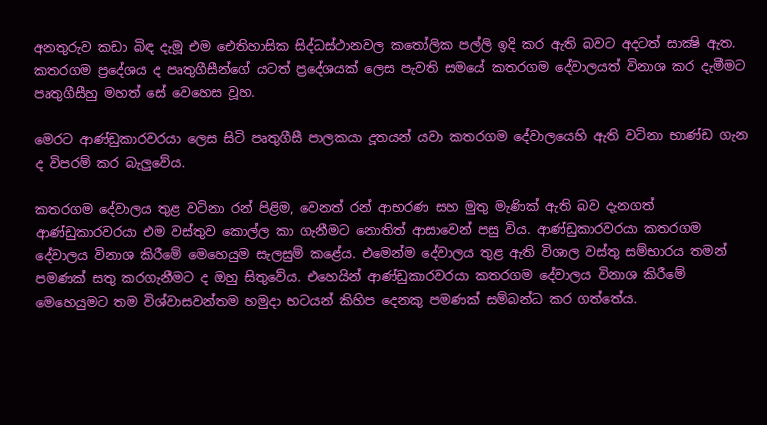අනතුරුව කඩා බිඳ දැමූ එම ඓතිහාසික සිද්ධස්‌ථානවල කතෝලික පල්ලි ඉදි කර ඇති බවට අදටත් සාක්‍ෂි ඇත. කතරගම ප්‍රදේශය ද පෘතුගීසීන්ගේ යටත් ප්‍රදේශයක්‌ ලෙස පැවති සමයේ කතරගම දේවාලයත් විනාශ කර දැමීමට පෘතුගීසීහු මහත් සේ වෙහෙස වූහ.

මෙරට ආණ්‌ඩුකාරවරයා ලෙස සිටි පෘතුගීසී පාලකයා දූතයන් යවා කතරගම දේවාලයෙහි ඇති වටිනා භාණ්‌ඩ ගැන ද විපරම් කර බැලුවේය.

කතරගම දේවාලය තුළ වටිනා රන් පිළිම, වෙනත් රන් ආභරණ සහ මුතු මැණික්‌ ඇති බව දැනගත් ආණ්‌ඩුකාරවරයා එම වස්‌තුව කොල්ල කා ගැනීමට නොතිත් ආසාවෙන් පසු විය. ආණ්‌ඩුකාරවරයා කතරගම දේවාලය විනාශ කිරීමේ මෙහෙයුම සැලසුම් කළේය. එමෙන්ම දේවාලය තුළ ඇති විශාල වස්‌තු සම්භාරය තමන් පමණක්‌ සතු කරගැනීමට ද ඔහු සිතුවේය. එහෙයින් ආණ්‌ඩුකාරවරයා කතරගම දේවාලය විනාශ කිරීමේ මෙහෙයුමට තම විශ්වාසවන්තම හමුදා භටයන් කිහිප දෙනකු පමණක්‌ සම්බන්ධ කර ගත්තේය.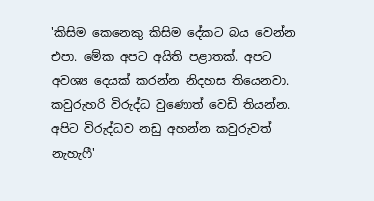'කිසිම කෙනෙකු කිසිම දේකට බය වෙන්න එපා. මේක අපට අයිති පළාතක්‌. අපට අවශ්‍ය දෙයක්‌ කරන්න නිදහස තියෙනවා. කවුරුහරි විරුද්ධ වුණොත් වෙඩි තියන්න. අපිට විරුද්ධව නඩු අහන්න කවුරුවත් නැහැෆී'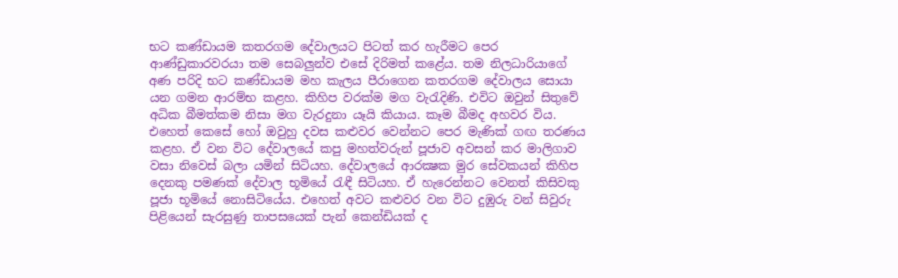භට කණ්‌ඩායම කතරගම දේවාලයට පිටත් කර හැරීමට පෙර ආණ්‌ඩුකාරවරයා තම සෙබලුන්ව එසේ දිරිමත් කළේය. තම නිලධාරියාගේ අණ පරිදි භට කණ්‌ඩායම මහ කැලය පීරාගෙන කතරගම දේවාලය සොයා යන ගමන ආරම්භ කළහ. කිහිප වරක්‌ම මග වැරැදිණි. එවිට ඔවුන් සිතුවේ අධික බීමත්කම නිසා මග වැරදුනා යෑයි කියාය. කෑම බීමද අහවර විය. එහෙත් කෙසේ හෝ ඔවුහු දවස කළුවර වෙන්නට පෙර මැණික්‌ ගඟ තරණය කළහ. ඒ වන විට දේවාලයේ කපු මහත්වරුන් පූජාව අවසන් කර මාලිගාව වසා නිවෙස්‌ බලා යමින් සිටියහ. දේවාලයේ ආරක්‍ෂක මුර සේවකයන් කිහිප දෙනකු පමණක්‌ දේවාල භූමියේ රැඳී සිටියහ. ඒ හැරෙන්නට වෙනත් කිසිවකු පූජා භූමියේ නොසිටියේය. එහෙත් අවට කළුවර වන විට දුඹුරු වන් සිවුරු පිළියෙන් සැරසුණු තාපසයෙක්‌ පැන් කෙන්ඩියක්‌ ද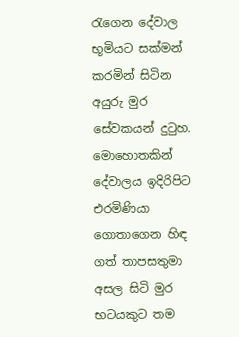රැගෙන දේවාල භූමියට සක්‌මන් කරමින් සිටින අයුරු මුර සේවකයන් දුටුහ. මොහොතකින් දේවාලය ඉදිරිපිට එරමිණියා ගොතාගෙන හිඳ ගත් තාපසතුමා අසල සිටි මුර භටයකුට තම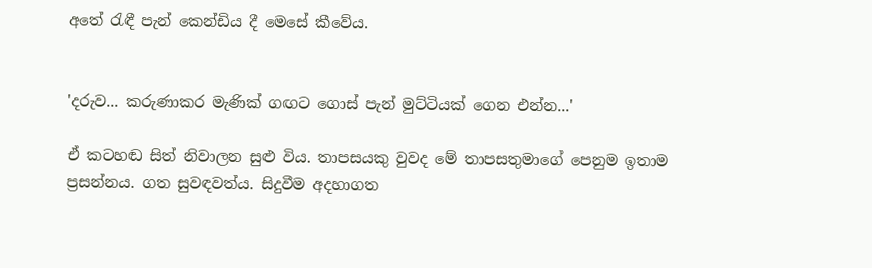අතේ රැඳී පැන් කෙන්ඩිය දී මෙසේ කීවේය.


'දරුව... කරුණාකර මැණික්‌ ගඟට ගොස්‌ පැන් මුට්‌ටියක්‌ ගෙන එන්න...'

ඒ කටහඬ සිත් නිවාලන සුළු විය. තාපසයකු වුවද මේ තාපසතුමාගේ පෙනුම ඉතාම ප්‍රසන්නය. ගත සුවඳවත්ය. සිදුවීම අදහාගත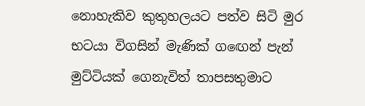නොහැකිව කුතුහලයට පත්ව සිටි මුර භටයා විගසින් මැණික්‌ ගඟෙන් පැන් මුට්‌ටියක්‌ ගෙනැවිත් තාපසතුමාට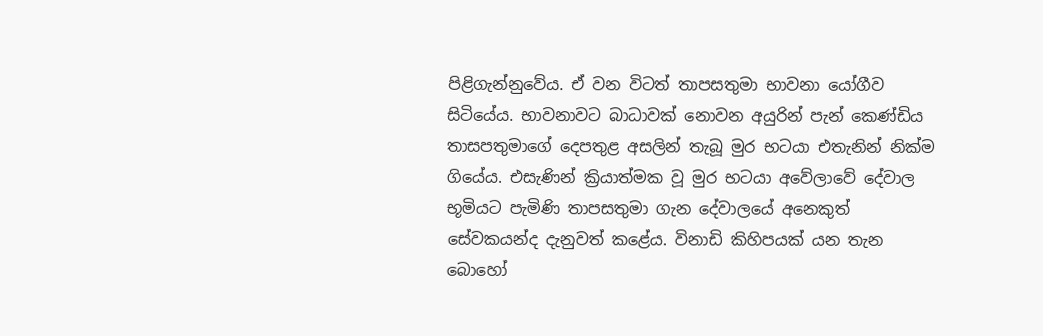පිළිගැන්නුවේය. ඒ වන විටත් තාපසතුමා භාවනා යෝගීව සිටියේය. භාවනාවට බාධාවක්‌ නොවන අයුරින් පැන් කෙණ්‌ඩිය තාසපතුමාගේ දෙපතුළ අසලින් තැබූ මුර භටයා එතැනින් නික්‌ම ගියේය. එසැණින් ක්‍රියාත්මක වූ මුර භටයා අවේලාවේ දේවාල භූමියට පැමිණි තාපසතුමා ගැන දේවාලයේ අනෙකුත් සේවකයන්ද දැනුවත් කළේය. විනාඩි කිහිපයක්‌ යන තැන බොහෝ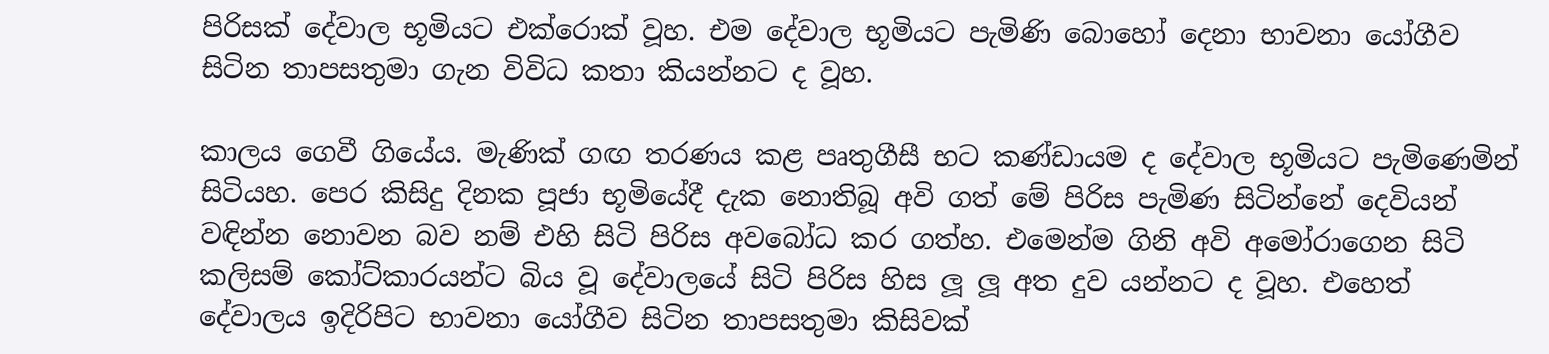පිරිසක්‌ දේවාල භූමියට එක්‌රොක්‌ වූහ. එම දේවාල භූමියට පැමිණි බොහෝ දෙනා භාවනා යෝගීව සිටින තාපසතුමා ගැන විවිධ කතා කියන්නට ද වූහ.

කාලය ගෙවී ගියේය. මැණික්‌ ගඟ තරණය කළ පෘතුගීසී භට කණ්‌ඩායම ද දේවාල භූමියට පැමිණෙමින් සිටියහ. පෙර කිසිදු දිනක පූජා භූමියේදී දැක නොතිබූ අවි ගත් මේ පිරිස පැමිණ සිටින්නේ දෙවියන් වඳින්න නොවන බව නම් එහි සිටි පිරිස අවබෝධ කර ගත්හ. එමෙන්ම ගිනි අවි අමෝරාගෙන සිටි කලිසම් කෝට්‌කාරයන්ට බිය වූ දේවාලයේ සිටි පිරිස හිස ලූ ලූ අත දුව යන්නට ද වූහ. එහෙත් දේවාලය ඉදිරිපිට භාවනා යෝගීව සිටින තාපසතුමා කිසිවක්‌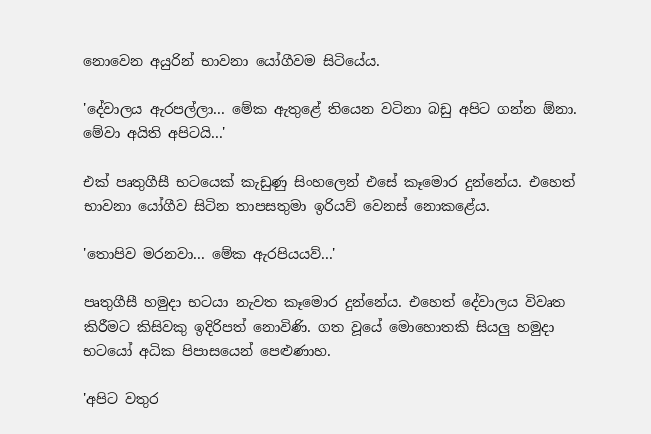නොවෙන අයුරින් භාවනා යෝගීවම සිටියේය.

'දේවාලය ඇරපල්ලා... මේක ඇතුළේ තියෙන වටිනා බඩු අපිට ගන්න ඕනා. මේවා අයිති අපිටයි...'

එක්‌ පෘතුගීසී භටයෙක්‌ කැඩුණු සිංහලෙන් එසේ කෑමොර දුන්නේය. එහෙත් භාවනා යෝගීව සිටින තාපසතුමා ඉරියව් වෙනස්‌ නොකළේය.

'තොපිව මරනවා... මේක ඇරපියයව්...'

පෘතුගීසී හමුදා භටයා නැවත කෑමොර දුන්නේය. එහෙත් දේවාලය විවෘත කිරීමට කිසිවකු ඉදිරිපත් නොවිණි. ගත වූයේ මොහොතකි සියලු හමුදා භටයෝ අධික පිපාසයෙන් පෙළුණාහ.

'අපිට වතුර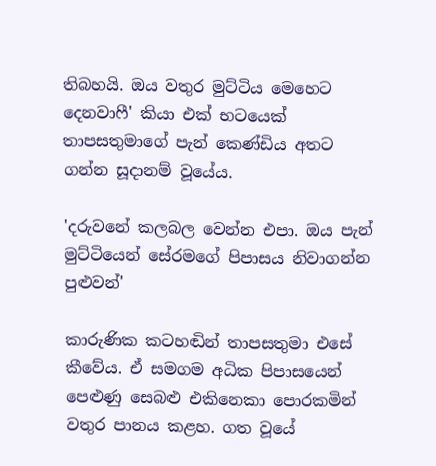තිබහයි. ඔය වතුර මුට්‌ටිය මෙහෙට දෙනවාෆී' කියා එක්‌ භටයෙක්‌ තාපසතුමාගේ පැන් කෙණ්‌ඩිය අතට ගන්න සූදානම් වූයේය.

'දරුවනේ කලබල වෙන්න එපා. ඔය පැන් මුට්‌ටියෙන් සේරමගේ පිපාසය නිවාගන්න පුළුවන්'

කාරුණික කටහඬින් තාපසතුමා එසේ කීවේය. ඒ සමගම අධික පිපාසයෙන් පෙළුණු සෙබළු එකිනෙකා පොරකමින් වතුර පානය කළහ. ගත වූයේ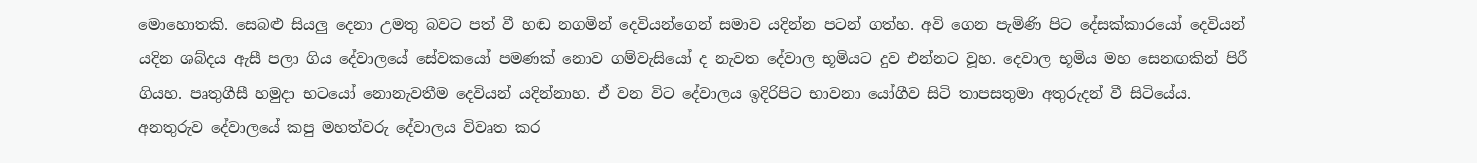මොහොතකි. සෙබළු සියලු දෙනා උමතු බවට පත් වී හඬ නගමින් දෙවියන්ගෙන් සමාව යදින්න පටන් ගත්හ. අවි ගෙන පැමිණි පිට දේසක්‌කාරයෝ දෙවියන් යදින ශබ්දය ඇසී පලා ගිය දේවාලයේ සේවකයෝ පමණක්‌ නොව ගම්වැසියෝ ද නැවත දේවාල භූමියට දුව එන්නට වූහ. දෙවාල භූමිය මහ සෙනඟකින් පිරී ගියහ. පෘතුගීසී හමුදා භටයෝ නොනැවතීම දෙවියන් යදින්නාහ. ඒ වන විට දේවාලය ඉදිරිපිට භාවනා යෝගීව සිටි තාපසතුමා අතුරුදන් වී සිටියේය. අනතුරුව දේවාලයේ කපු මහත්වරු දේවාලය විවෘත කර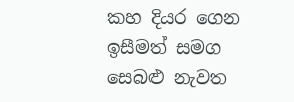කහ දියර ගෙන ඉසීමත් සමග සෙබළු නැවත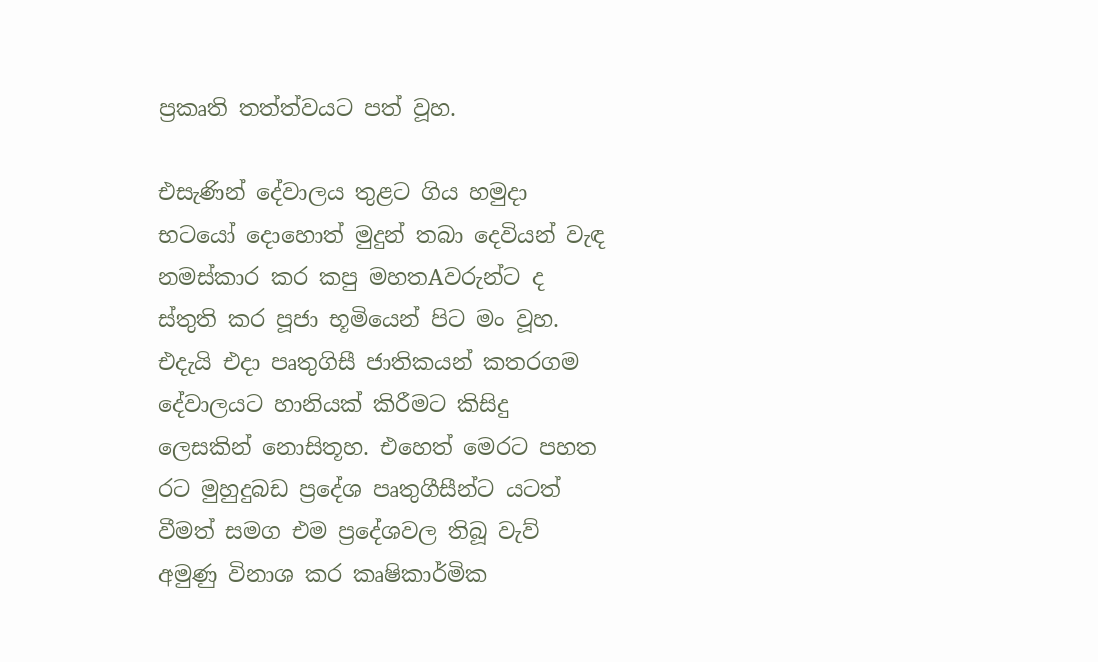ප්‍රකෘති තත්ත්වයට පත් වූහ.

එසැණින් දේවාලය තුළට ගිය හමුදා භටයෝ දොහොත් මුදුන් තබා දෙවියන් වැඳ නමස්‌කාර කර කපු මහතAවරුන්ට ද ස්‌තුති කර පූජා භූමියෙන් පිට මං වූහ. එදැයි එදා පෘතුගිසී ජාතිකයන් කතරගම දේවාලයට හානියක්‌ කිරීමට කිසිදු ලෙසකින් නොසිතූහ. එහෙත් මෙරට පහත රට මුහුදුබඩ ප්‍රදේශ පෘතුගීසීන්ට යටත් වීමත් සමග එම ප්‍රදේශවල තිබූ වැව් අමුණු විනාශ කර කෘෂිකාර්මික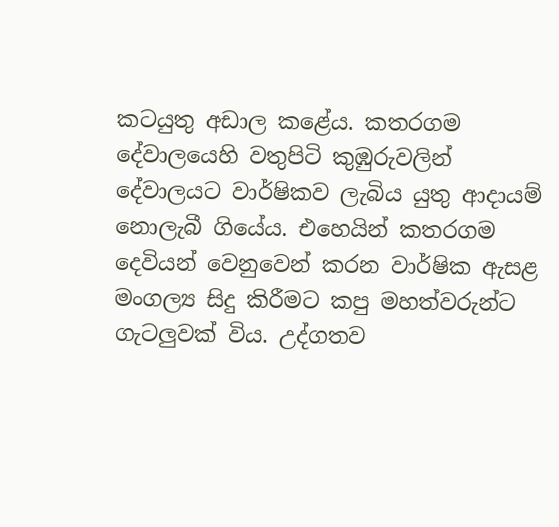කටයුතු අඩාල කළේය. කතරගම දේවාලයෙහි වතුපිටි කුඹුරුවලින් දේවාලයට වාර්ෂිකව ලැබිය යුතු ආදායම් නොලැබී ගියේය. එහෙයින් කතරගම දෙවියන් වෙනුවෙන් කරන වාර්ෂික ඇසළ මංගල්‍ය සිදු කිරීමට කපු මහත්වරුන්ට ගැටලුවක්‌ විය. උද්ගතව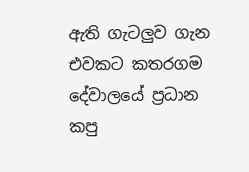ඇති ගැටලුව ගැන එවකට කතරගම දේවාලයේ ප්‍රධාන කපු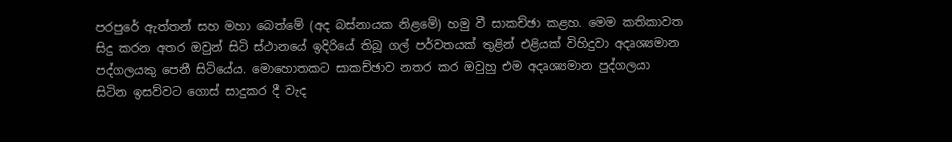පරපුරේ ඇත්තන් සහ මහා බෙත්මේ (අද බස්‌නායක නිළමේ) හමු වී සාකච්ඡා කළහ. මෙම කතිකාවත සිදු කරන අතර ඔවුන් සිටි ස්‌ථානයේ ඉදිරියේ තිබූ ගල් පර්වතයක්‌ තුළින් එළියක්‌ විහිදුවා අදෘශ්‍යමාන පද්ගලයකු පෙනී සිටියේය. මොහොතකට සාකච්ඡාව නතර කර ඔවුහු එම අදෘශ්‍යමාන පුද්ගලයා සිටින ඉසව්වට ගොස්‌ සාදුකර දී වැද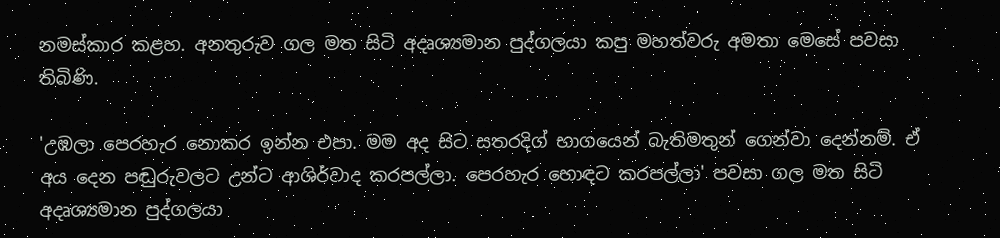නමස්‌කාර කළහ. අනතුරුව ගල මත සිටි අදෘශ්‍යමාන පුද්ගලයා කපු මහත්වරු අමතා මෙසේ පවසා තිබිණි.

'උඹලා පෙරහැර නොකර ඉන්න එපා. මම අද සිට සතරදිග් භාගයෙන් බැතිමතුන් ගෙන්වා දෙන්නම්. ඒ අය දෙන පඬුරුවලට උන්ට ආශිර්වාද කරපල්ලා. පෙරහැර හොඳට කරපල්ලා' පවසා ගල මත සිටි අදෘශ්‍යමාන පුද්ගලයා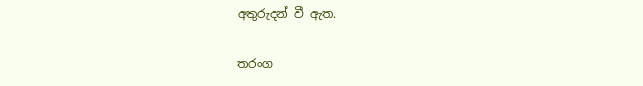අතුරුදන් වී ඇත.

තරංග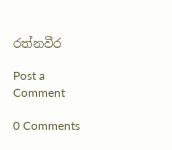රත්නවීර

Post a Comment

0 Comments